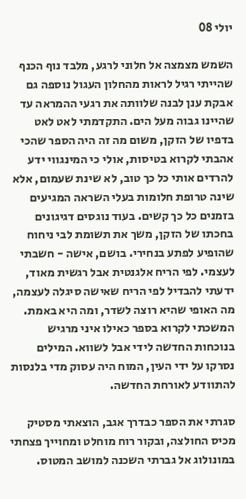יולי 08

השמש מצמצה אל חלוני לרגע, מלבד נוף הכנף שהייתי רגיל לראות מהחלון העגול נוספה גם אבקת ענן לבנה שלוותה את רגעי ההמראה עד שהיינו גבוה מעל הים. התקדמתי לאט לאט בדפיו של הזקן, משום מה זה היה הספר שהכי אהבתי לקרוא בטיסות, אולי כי המינגווי ידע להרדים אותי כל כך טוב, לא שינת שעמום, אלא שינה טרופת חלומות בעלי השראה המגיעים בזמנים כל כך קשים. בעוד נוגסים דגיגונים בחכתו של הזקן, משך את תשומת לבי ניחוח שהופיע לפתע בנחירי. בושם, אישה - חשבתי לעצמי. לפי הריח אלגנטית אבל רגשית מאוד, ידעתי להבדיל לפי הריח שאישה סיגלה לעצמה, מה האופי שהיא רוצה לשדר, ומה היא באמת. המשכתי לקרוא בספר כאילו איני מרגיש בנוכחות החדשה לידי אבל לשווא. המילים נסרקו על ידי העין, המוח היה עסוק מדי בלנסות להתוודע לאורחת החדשה.

סגרתי את הספר כבדרך אגב, הוצאתי מסטיק מכיס החולצה, ובקור רוח מוחלט ומחוייך פצחתי במונולוג אל גברתי השכנה למושב המטוס.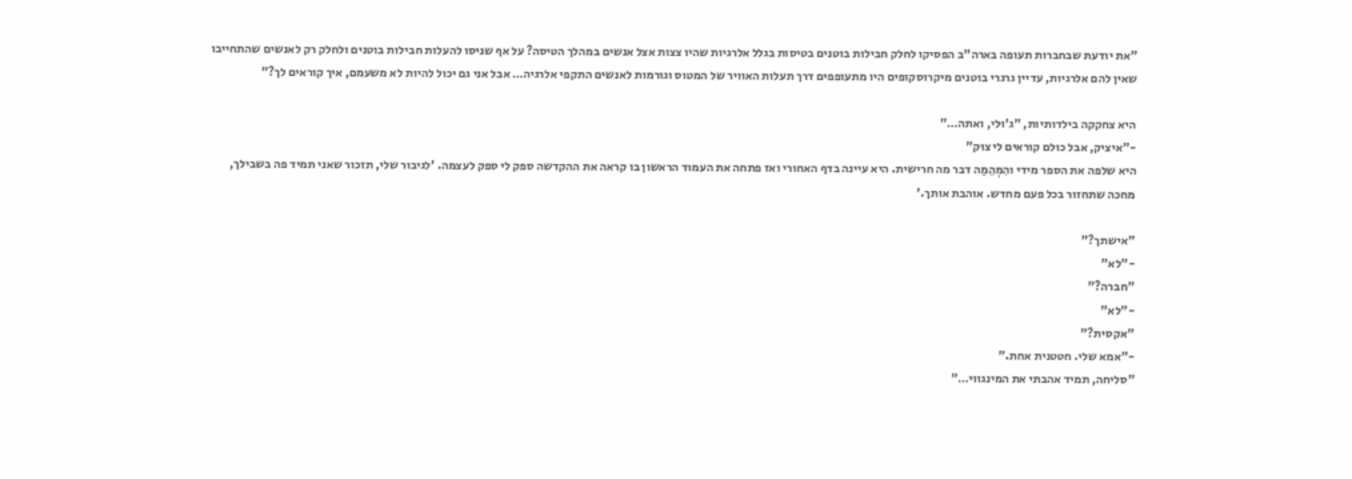"את יודעת שבחברות תעופה בארה"ב הפסיקו לחלק חבילות בוטנים בטיסות בגלל אלרגיות שהיו צצות אצל אנשים במהלך הטיסה? על אף שניסו להעלות חבילות בוטנים ולחלק רק לאנשים שהתחייבו שאין להם אלרגיות, עדיין גרגרי בוטנים מיקרוסקופים היו מתעופפים דרך תעלות האוויר של המטוס וגורמות לאנשים התקפי אלרגיה… אבל אני גם יכול להיות לא משעמם, איך קוראים לך?"

היא צחקקה בילדותיות, "ג'וּלי, ואתה…"
-"איציק, אבל כולם קוראים לי צוּק"
היא שלפה את הספר מידי והִמְהֵמַה דבר מה חרישית. היא עיינה בדף האחורי ואז פתחה את העמוד הראשון בו קראה את ההקדשה ספק לי ספק לעצמה. 'לגיבור שלי, תזכור שאני תמיד פה בשבילך, מחכה שתחזור בכל פעם מחדש. אוהבת אותך.'

"אישתך?"
-"לא"
"חברה?"
-"לא"
"אקסית?"
-"אמא שלי. חטטנית אחת."
"סליחה, תמיד אהבתי את המינגווי…"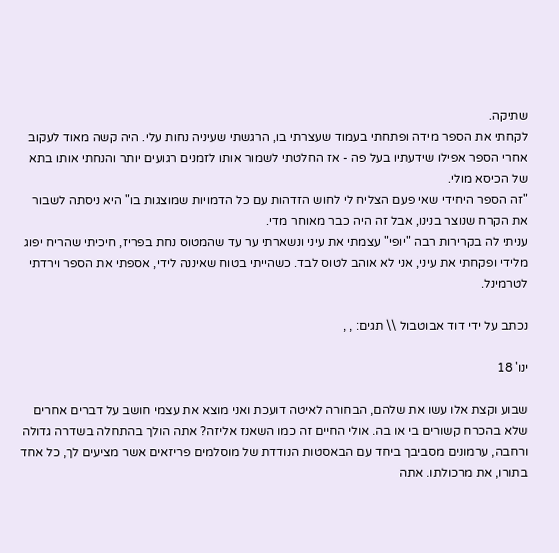שתיקה.
לקחתי את הספר מידה ופתחתי בעמוד שעצרתי בו, הרגשתי שעיניה נחות עלי. היה קשה מאוד לעקוב אחרי הספר אפילו שידעתיו בעל פה - אז החלטתי לשמור אותו לזמנים רגועים יותר והנחתי אותו בתא של הכיסא מולי.
"זה הספר היחידי שאי פעם הצליח לי לחוש הזדהות עם כל הדמויות שמוצגות בו" היא ניסתה לשבור את הקרח שנוצר בנינו, אבל זה היה כבר מאוחר מדי.
עניתי לה בקרירות רבה "יופי" עצמתי את עיני ונשארתי ער עד שהמטוס נחת בפריז, חיכיתי שהריח יפוג מלידי ופקחתי את עיני, אני לא אוהב לטוס לבד. כשהייתי בטוח שאיננה לידי, אספתי את הספר וירדתי לטרמינל.

נכתב על ידי דוד אבוטבול \\ תגים: , ,

ינו' 18

שבוע וקצת אלו עשו את שלהם, הבחורה לאיטה דועכת ואני מוצא את עצמי חושב על דברים אחרים שלא בהכרח קשורים בי או בה. אולי החיים זה כמו השאנז אליזה? אתה הולך בהתחלה בשדרה גדולה ורחבה, ערמונים מסביבך ביחד עם הבאסטות הנודדת של מוסלמים פריזאים אשר מציעים לך, כל אחד בתורו, את מרכולתו. אתה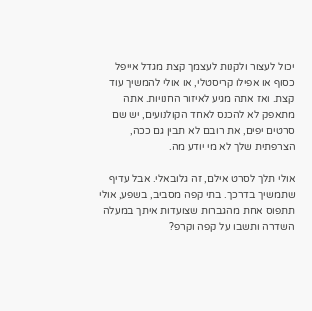יכול לעצור ולקנות לעצמך קצת מגדל אייפל כסוף או אפילו קריסטלי, או אולי להמשיך עוד קצת. ואז אתה מגיע לאיזור החנויות. אתה מתאפק לא להכנס לאחד הקולנועים, יש שם סרטים יפים, את רובם לא תבין גם ככה, הצרפתית שלך לא מי יודע מה.

אולי תלך לסרט אילם, זה גלובאלי. אבל עדיף שתמשיך בדרכך. בתי קפה מסביב, בשפע, אולי תתפוס אחת מהגברות שצועדות איתך במעלה השדרה ותשבו על קפה וקרפ?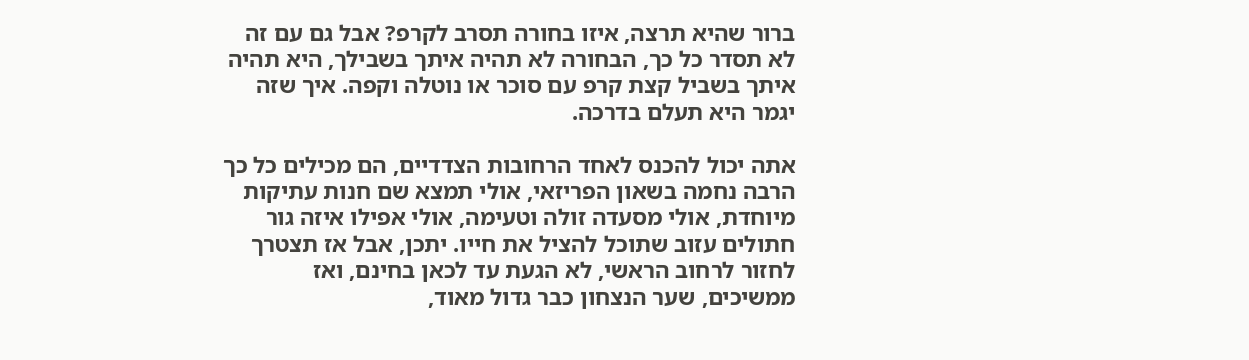ברור שהיא תרצה, איזו בחורה תסרב לקרפ? אבל גם עם זה לא תסדר כל כך, הבחורה לא תהיה איתך בשבילך, היא תהיה איתך בשביל קצת קרפ עם סוכר או נוטלה וקפה. איך שזה יגמר היא תעלם בדרכה.

אתה יכול להכנס לאחד הרחובות הצדדיים, הם מכילים כל כך הרבה נחמה בשאון הפריזאי, אולי תמצא שם חנות עתיקות מיוחדת, אולי מסעדה זולה וטעימה, אולי אפילו איזה גור חתולים עזוב שתוכל להציל את חייו. יתכן, אבל אז תצטרך לחזור לרחוב הראשי, לא הגעת עד לכאן בחינם, ואז ממשיכים, שער הנצחון כבר גדול מאוד,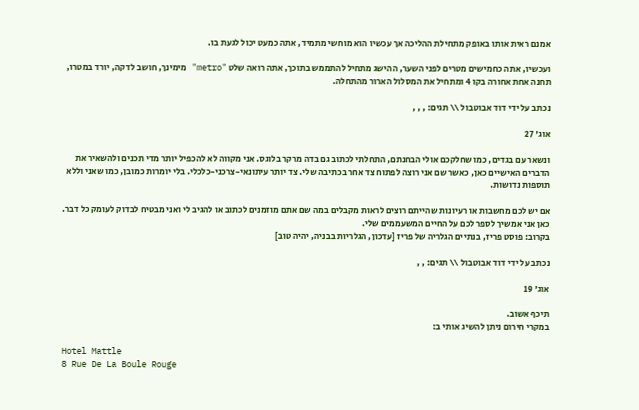אמנם ראית אותו באופק מתחילת ההליכה אך עכשיו הוא מוחשי מתמיד, אתה כמעט יכול לגעת בו.

ועכשיו, אתה כחמישים מטרים לפני השער, ההישג מתחיל להתממש בתוכך, אתה רואה שלט "metro" מימינך, חושב לדקה, יורד במטרו, תחנה אחת אחורה בקו 4 ומתחיל את המסלול הארור מהתחלה.

נכתב על ידי דוד אבוטבול \\ תגים: , , ,

אוג' 27

ונשאר עם בגדים, כמו שחלקכם אולי הבחנתם, התחלתי לכתוב גם בדה מרקר בלוגס. אני מקווה לא להכפיל יותר מדי תכנים ולהשאיר את הדברים האישיים כאן, כאשר שם אני רוצה לפתוח צד אחר בכתיבה שלי. צד יותר עיתונאי-צרכני-כלכלי. בלי יומרות כמובן, כמו שאני וללא תוספות נדושות.

אם יש לכם מחשבות או רעיונות שהייתם רוצים לראות מקבלים במה שם אתם מוזמנים לכתוב או להגיב לי ואני מבטיח לבדוק לעומק כל דבר.
כאן אני אמשיך לספר לכם על החיים המשעממים שלי.
בקרוב: פוסט פריז, בנתיים הגלריה של פריז [עדכון, הגלריות בבניה, יהיה טוב]

נכתב על ידי דוד אבוטבול \\ תגים: , ,

אוג' 19

תיכף אשוב.
במקרי חירום ניתן להשיג אותי ב:

Hotel Mattle
8 Rue De La Boule Rouge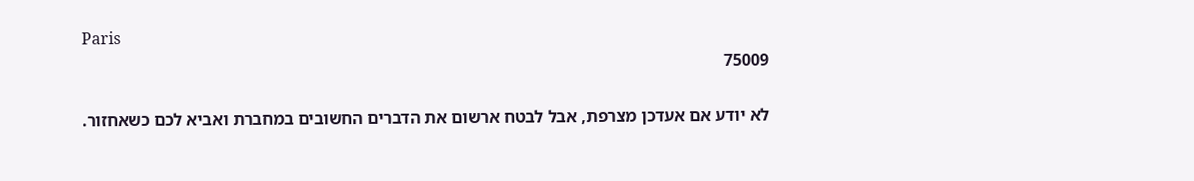Paris
75009

לא יודע אם אעדכן מצרפת, אבל לבטח ארשום את הדברים החשובים במחברת ואביא לכם כשאחזור.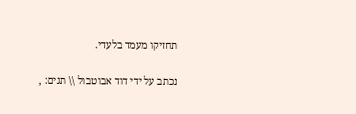תחזיקו מעמד בלעדי.

נכתב על ידי דוד אבוטבול \\ תגים: ,